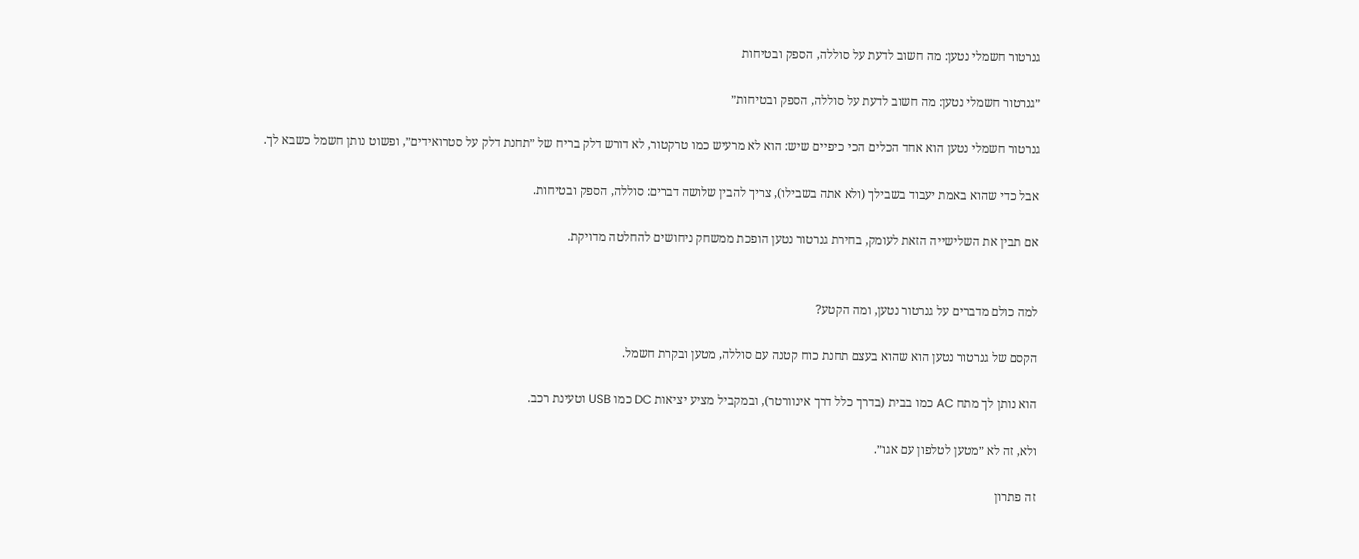גנרטור חשמלי נטען: מה חשוב לדעת על סוללה, הספק ובטיחות

״גנרטור חשמלי נטען: מה חשוב לדעת על סוללה, הספק ובטיחות״

גנרטור חשמלי נטען הוא אחד הכלים הכי כיפיים שיש: הוא לא מרעיש כמו טרקטור, לא דורש דלק בריח של ״תחנת דלק על סטרואידים״, ופשוט נותן חשמל כשבא לך.

אבל כדי שהוא באמת יעבוד בשבילך (ולא אתה בשבילו), צריך להבין שלושה דברים: סוללה, הספק ובטיחות.

אם תבין את השלישייה הזאת לעומק, בחירת גנרטור נטען הופכת ממשחק ניחושים להחלטה מדויקת.


למה כולם מדברים על גנרטור נטען, ומה הקטע?

הקסם של גנרטור נטען הוא שהוא בעצם תחנת כוח קטנה עם סוללה, מטען ובקרת חשמל.

הוא נותן לך מתח AC כמו בבית (בדרך כלל דרך אינוורטר), ובמקביל מציע יציאות DC כמו USB וטעינת רכב.

ולא, זה לא ״מטען לטלפון עם אגו״.

זה פתרון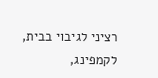רציני לגיבוי בבית, לקמפינג,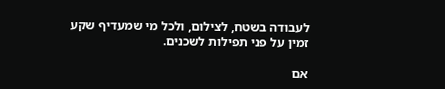לעבודה בשטח, לצילום, ולכל מי שמעדיף שקע זמין על פני תפילות לשכנים.

אם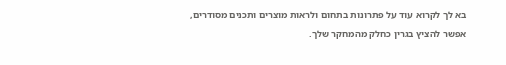בא לך לקרוא עוד על פתרונות בתחום ולראות מוצרים ותכנים מסודרים, אפשר להציץ בגרין כחלק מהמחקר שלך.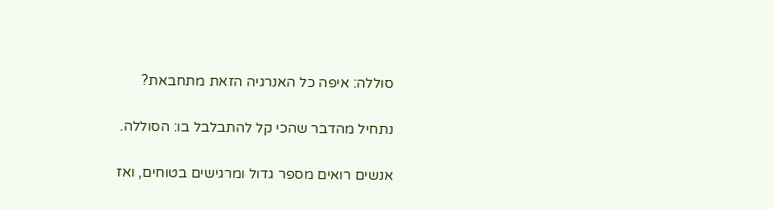סוללה: איפה כל האנרגיה הזאת מתחבאת?

נתחיל מהדבר שהכי קל להתבלבל בו: הסוללה.

אנשים רואים מספר גדול ומרגישים בטוחים, ואז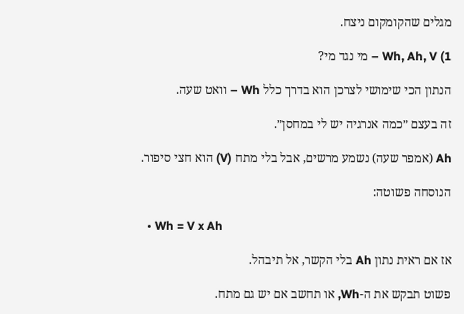מגלים שהקומקום ניצח.

1) Wh, Ah, V – מי נגד מי?

הנתון הכי שימושי לצרכן הוא בדרך כלל Wh – וואט שעה.

זה בעצם ״כמה אנרגיה יש לי במחסן״.

Ah (אמפר שעה) נשמע מרשים, אבל בלי מתח (V) הוא חצי סיפור.

הנוסחה פשוטה:

  • Wh = V x Ah

אז אם ראית נתון Ah בלי הקשר, אל תיבהל.

פשוט תבקש את ה-Wh, או תחשב אם יש גם מתח.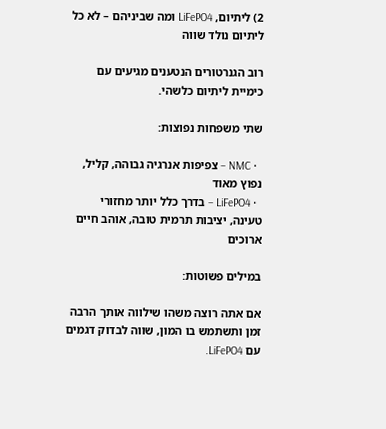2) ליתיום, LiFePO4 ומה שביניהם – לא כל ליתיום נולד שווה

רוב הגנרטורים הנטענים מגיעים עם כימיית ליתיום כלשהי.

שתי משפחות נפוצות:

  • NMC – צפיפות אנרגיה גבוהה, קליל, נפוץ מאוד
  • LiFePO4 – בדרך כלל יותר מחזורי טעינה, יציבות תרמית טובה, אוהב חיים ארוכים

במילים פשוטות:

אם אתה רוצה משהו שילווה אותך הרבה זמן ותשתמש בו המון, שווה לבדוק דגמים עם LiFePO4.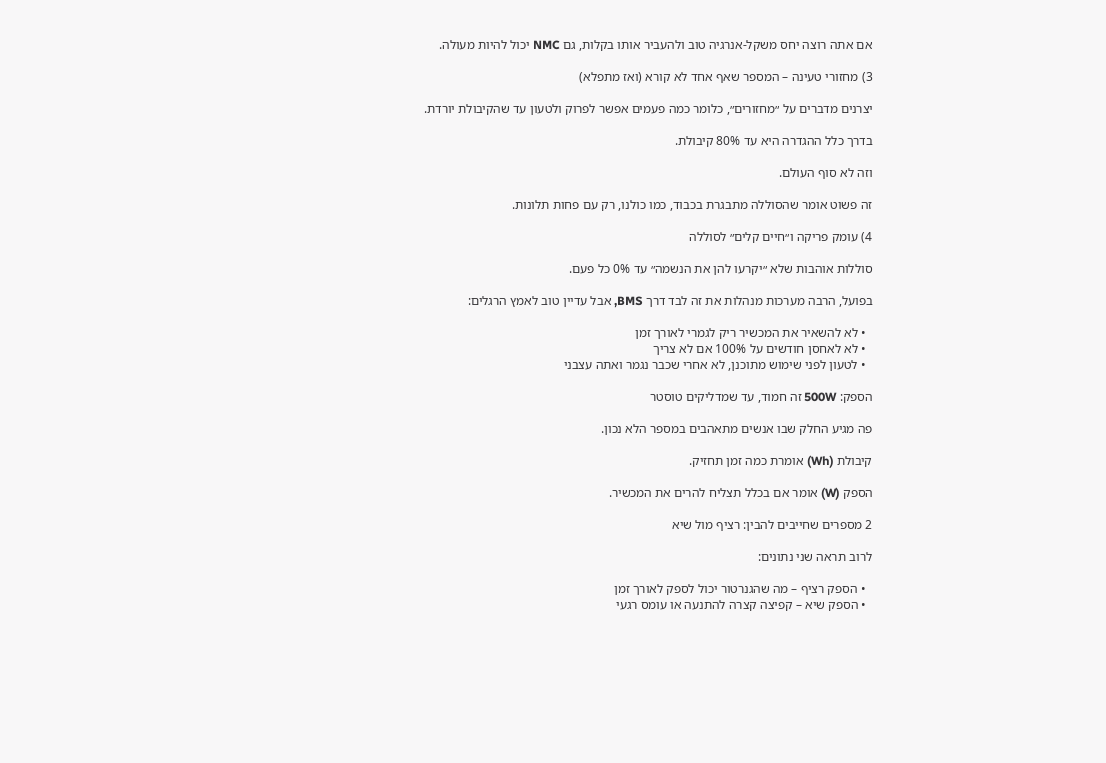אם אתה רוצה יחס משקל-אנרגיה טוב ולהעביר אותו בקלות, גם NMC יכול להיות מעולה.

3) מחזורי טעינה – המספר שאף אחד לא קורא (ואז מתפלא)

יצרנים מדברים על ״מחזורים״, כלומר כמה פעמים אפשר לפרוק ולטעון עד שהקיבולת יורדת.

בדרך כלל ההגדרה היא עד 80% קיבולת.

וזה לא סוף העולם.

זה פשוט אומר שהסוללה מתבגרת בכבוד, כמו כולנו, רק עם פחות תלונות.

4) עומק פריקה ו״חיים קלים״ לסוללה

סוללות אוהבות שלא ״יקרעו להן את הנשמה״ עד 0% כל פעם.

בפועל, הרבה מערכות מנהלות את זה לבד דרך BMS, אבל עדיין טוב לאמץ הרגלים:

  • לא להשאיר את המכשיר ריק לגמרי לאורך זמן
  • לא לאחסן חודשים על 100% אם לא צריך
  • לטעון לפני שימוש מתוכנן, לא אחרי שכבר נגמר ואתה עצבני

הספק: 500W זה חמוד, עד שמדליקים טוסטר

פה מגיע החלק שבו אנשים מתאהבים במספר הלא נכון.

קיבולת (Wh) אומרת כמה זמן תחזיק.

הספק (W) אומר אם בכלל תצליח להרים את המכשיר.

2 מספרים שחייבים להבין: רציף מול שיא

לרוב תראה שני נתונים:

  • הספק רציף – מה שהגנרטור יכול לספק לאורך זמן
  • הספק שיא – קפיצה קצרה להתנעה או עומס רגעי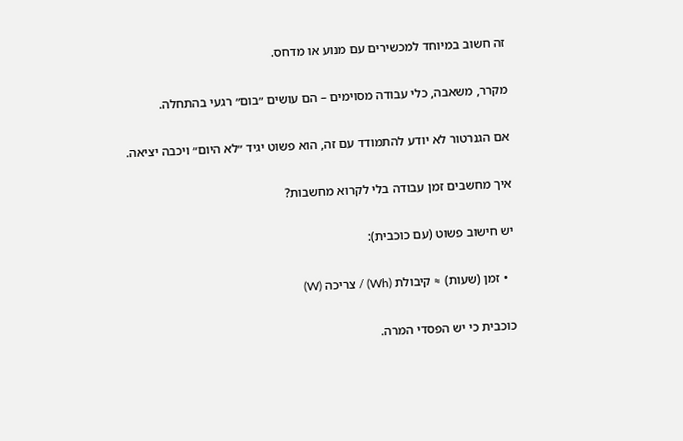זה חשוב במיוחד למכשירים עם מנוע או מדחס.

מקרר, משאבה, כלי עבודה מסוימים – הם עושים ״בום״ רגעי בהתחלה.

אם הגנרטור לא יודע להתמודד עם זה, הוא פשוט יגיד ״לא היום״ ויכבה יציאה.

איך מחשבים זמן עבודה בלי לקרוא מחשבות?

יש חישוב פשוט (עם כוכבית):

  • זמן (שעות) ≈ קיבולת (Wh) / צריכה (W)

כוכבית כי יש הפסדי המרה.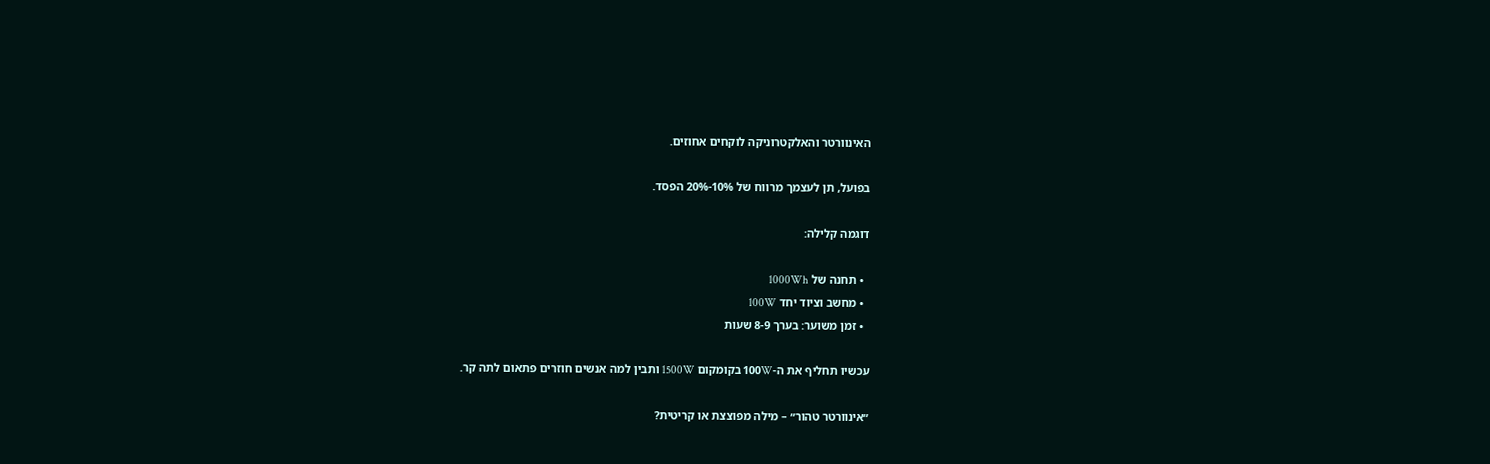האינוורטר והאלקטרוניקה לוקחים אחוזים.

בפועל, תן לעצמך מרווח של 10%-20% הפסד.

דוגמה קלילה:

  • תחנה של 1000Wh
  • מחשב וציוד יחד 100W
  • זמן משוער: בערך 8-9 שעות

עכשיו תחליף את ה-100W בקומקום 1500W ותבין למה אנשים חוזרים פתאום לתה קר.

״אינוורטר טהור״ – מילה מפוצצת או קריטית?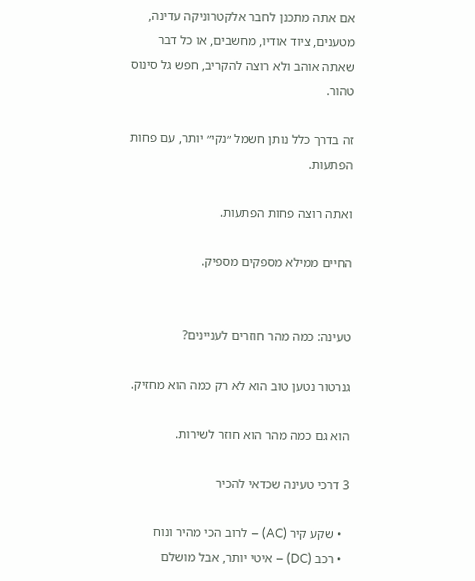אם אתה מתכנן לחבר אלקטרוניקה עדינה, מטענים, ציוד אודיו, מחשבים, או כל דבר שאתה אוהב ולא רוצה להקריב, חפש גל סינוס טהור.

זה בדרך כלל נותן חשמל ״נקי״ יותר, עם פחות הפתעות.

ואתה רוצה פחות הפתעות.

החיים ממילא מספקים מספיק.


טעינה: כמה מהר חוזרים לעניינים?

גנרטור נטען טוב הוא לא רק כמה הוא מחזיק.

הוא גם כמה מהר הוא חוזר לשירות.

3 דרכי טעינה שכדאי להכיר

  • שקע קיר (AC) – לרוב הכי מהיר ונוח
  • רכב (DC) – איטי יותר, אבל מושלם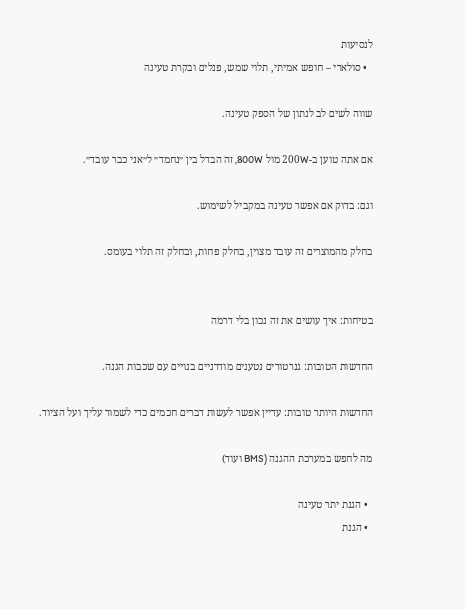לנסיעות
  • סולארי – חופש אמיתי, תלוי שמש, פנלים ובקרת טעינה

שווה לשים לב לנתון של הספק טעינה.

אם אתה טוען ב-200W מול 800W, זה הבדל בין ״נחמד״ ל״אני כבר עובד״.

וגם: בדוק אם אפשר טעינה במקביל לשימוש.

בחלק מהמוצרים זה עובד מצוין, בחלק פחות, ובחלק זה תלוי בעומס.


בטיחות: איך עושים את זה נכון בלי דרמה

החדשות הטובות: גנרטורים נטענים מודרניים בנויים עם שכבות הגנה.

החדשות היותר טובות: עדיין אפשר לעשות דברים חכמים כדי לשמור עליך ועל הציוד.

מה לחפש במערכת ההגנה (BMS ועוד)

  • הגנת יתר טעינה
  • הגנת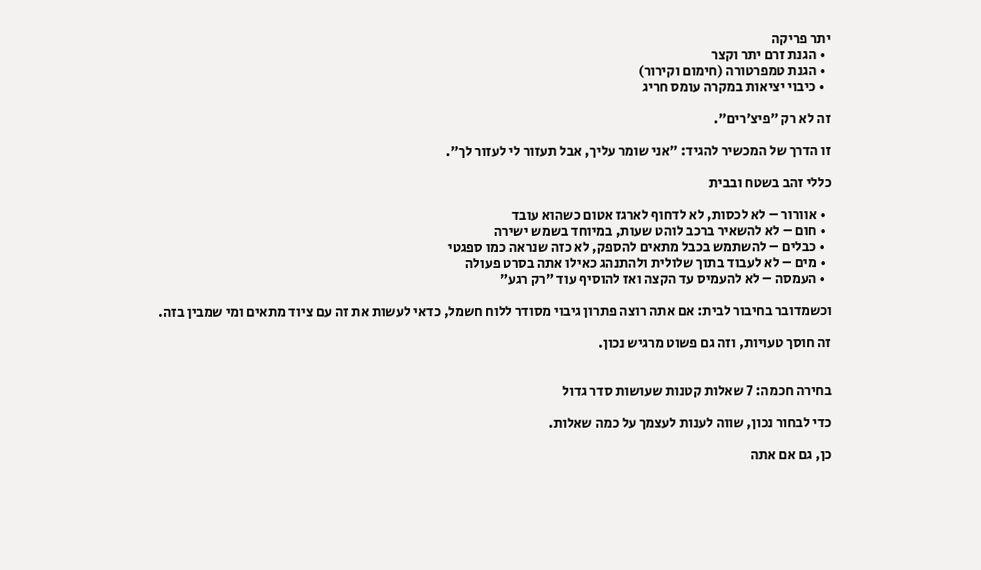יתר פריקה
  • הגנת זרם יתר וקצר
  • הגנת טמפרטורה (חימום וקירור)
  • כיבוי יציאות במקרה עומס חריג

זה לא רק ״פיצ׳רים״.

זו הדרך של המכשיר להגיד: ״אני שומר עליך, אבל תעזור לי לעזור לך״.

כללי זהב בשטח ובבית

  • אוורור – לא לכסות, לא לדחוף לארגז אטום כשהוא עובד
  • חום – לא להשאיר ברכב לוהט שעות, במיוחד בשמש ישירה
  • כבלים – להשתמש בכבל מתאים להספק, לא כזה שנראה כמו ספגטי
  • מים – לא לעבוד בתוך שלולית ולהתנהג כאילו אתה בסרט פעולה
  • העמסה – לא להעמיס עד הקצה ואז להוסיף עוד ״רק רגע״

וכשמדובר בחיבור לבית: אם אתה רוצה פתרון גיבוי מסודר ללוח חשמל, כדאי לעשות את זה עם ציוד מתאים ומי שמבין בזה.

זה חוסך טעויות, וזה גם פשוט מרגיש נכון.


בחירה חכמה: 7 שאלות קטנות שעושות סדר גדול

כדי לבחור נכון, שווה לענות לעצמך על כמה שאלות.

כן, גם אם אתה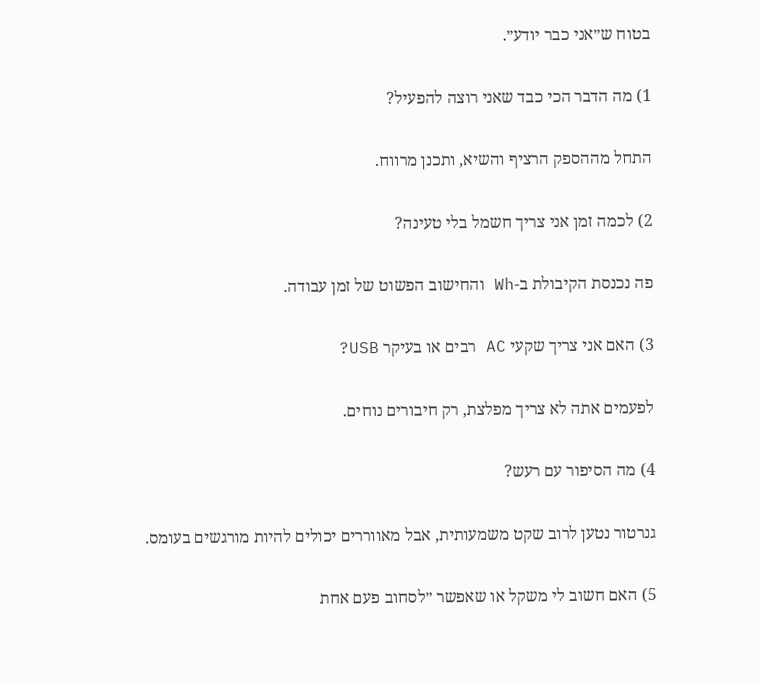בטוח ש״אני כבר יודע״.

1) מה הדבר הכי כבד שאני רוצה להפעיל?

התחל מההספק הרציף והשיא, ותכנן מרווח.

2) לכמה זמן אני צריך חשמל בלי טעינה?

פה נכנסת הקיבולת ב-Wh והחישוב הפשוט של זמן עבודה.

3) האם אני צריך שקעי AC רבים או בעיקר USB?

לפעמים אתה לא צריך מפלצת, רק חיבורים נוחים.

4) מה הסיפור עם רעש?

גנרטור נטען לרוב שקט משמעותית, אבל מאווררים יכולים להיות מורגשים בעומס.

5) האם חשוב לי משקל או שאפשר ״לסחוב פעם אחת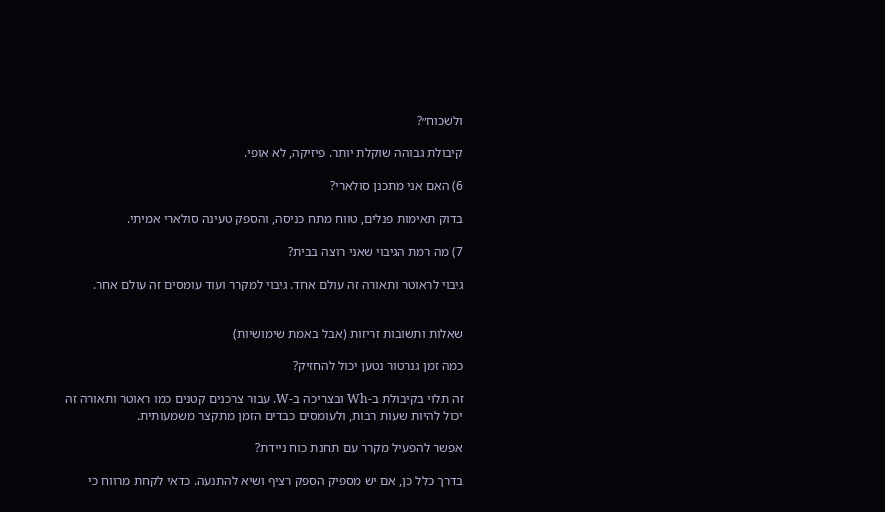ולשכוח״?

קיבולת גבוהה שוקלת יותר. פיזיקה, לא אופי.

6) האם אני מתכנן סולארי?

בדוק תאימות פנלים, טווח מתח כניסה, והספק טעינה סולארי אמיתי.

7) מה רמת הגיבוי שאני רוצה בבית?

גיבוי לראוטר ותאורה זה עולם אחד. גיבוי למקרר ועוד עומסים זה עולם אחר.


שאלות ותשובות זריזות (אבל באמת שימושיות)

כמה זמן גנרטור נטען יכול להחזיק?

זה תלוי בקיבולת ב-Wh ובצריכה ב-W. עבור צרכנים קטנים כמו ראוטר ותאורה זה יכול להיות שעות רבות, ולעומסים כבדים הזמן מתקצר משמעותית.

אפשר להפעיל מקרר עם תחנת כוח ניידת?

בדרך כלל כן, אם יש מספיק הספק רציף ושיא להתנעה. כדאי לקחת מרווח כי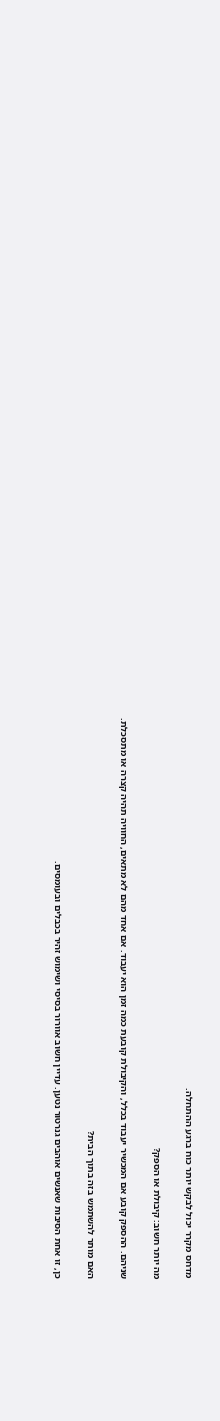מדחס מקרר יכול לבקש יותר כוח ברגע ההתחלה.

מה יותר חשוב: קיבולת או הספק?

שניהם. ההספק קובע אם המכשיר יעבוד בכלל, והקיבולת קובעת כמה זמן הוא יעבוד. אם אחד מהם לא מתאים, החוויה תהיה קצרה או מתסכלת.

האם מותר להשתמש בזה בתוך הבית?

כן, זו אחת הסיבות שאנשים אוהבים גנרטור נטען. עדיין חשוב אוורור בסיסי ושימוש זהיר בכבלים ובעומסים.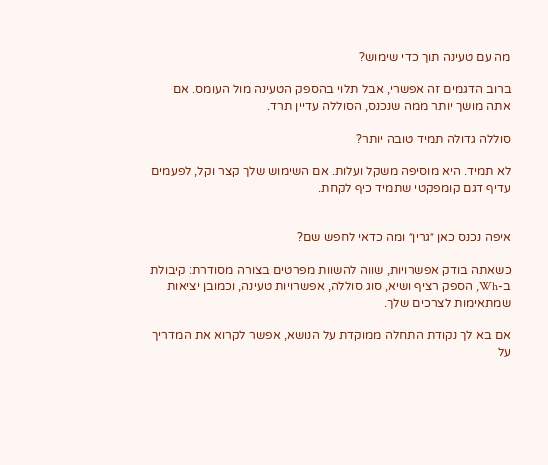מה עם טעינה תוך כדי שימוש?

ברוב הדגמים זה אפשרי, אבל תלוי בהספק הטעינה מול העומס. אם אתה מושך יותר ממה שנכנס, הסוללה עדיין תרד.

סוללה גדולה תמיד טובה יותר?

לא תמיד. היא מוסיפה משקל ועלות. אם השימוש שלך קצר וקל, לפעמים עדיף דגם קומפקטי שתמיד כיף לקחת.


איפה נכנס כאן ״גרין״ ומה כדאי לחפש שם?

כשאתה בודק אפשרויות, שווה להשוות מפרטים בצורה מסודרת: קיבולת ב-Wh, הספק רציף ושיא, סוג סוללה, אפשרויות טעינה, וכמובן יציאות שמתאימות לצרכים שלך.

אם בא לך נקודת התחלה ממוקדת על הנושא, אפשר לקרוא את המדריך על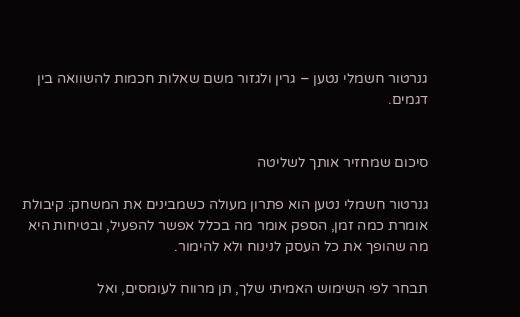גנרטור חשמלי נטען – גרין ולגזור משם שאלות חכמות להשוואה בין דגמים.


סיכום שמחזיר אותך לשליטה

גנרטור חשמלי נטען הוא פתרון מעולה כשמבינים את המשחק: קיבולת אומרת כמה זמן, הספק אומר מה בכלל אפשר להפעיל, ובטיחות היא מה שהופך את כל העסק לנינוח ולא להימור.

תבחר לפי השימוש האמיתי שלך, תן מרווח לעומסים, ואל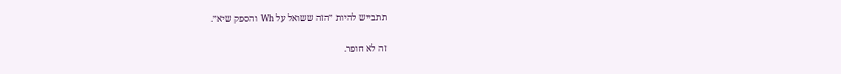תתבייש להיות ״הזה ששואל על Wh והספק שיא״.

זה לא חופר.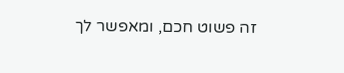זה פשוט חכם, ומאפשר לך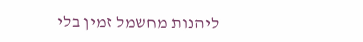ליהנות מחשמל זמין בלי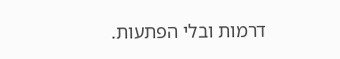דרמות ובלי הפתעות.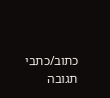כתוב/כתבי תגובה